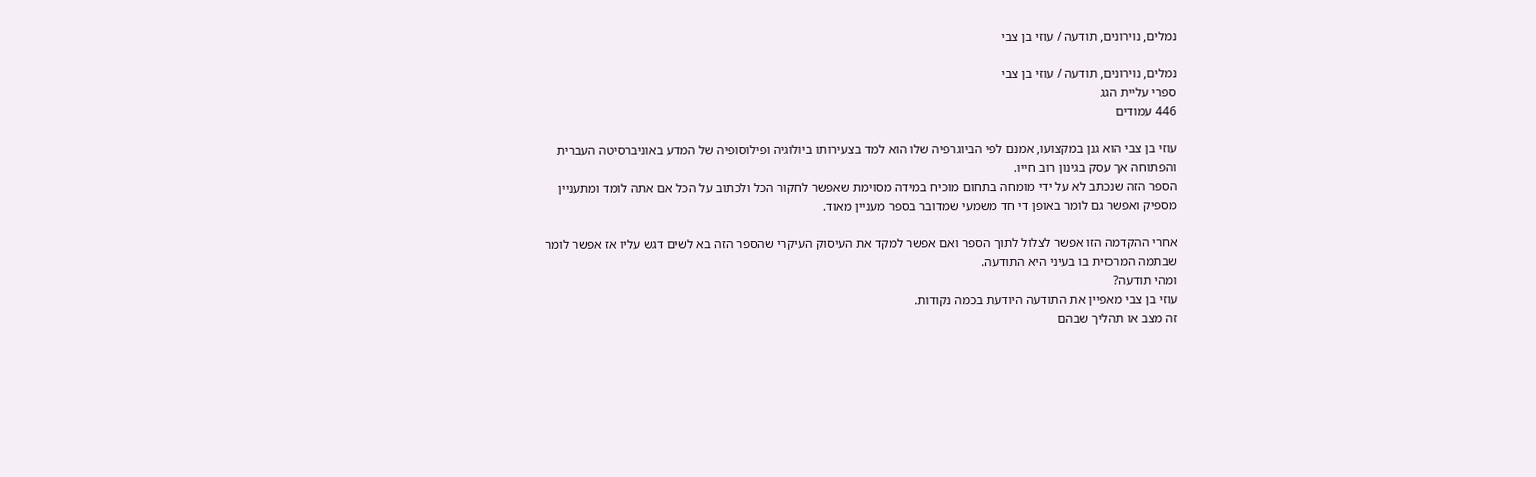נמלים, נוירונים, תודעה / עוזי בן צבי

נמלים, נוירונים, תודעה / עוזי בן צבי
ספרי עליית הגג
446 עמודים

עוזי בן צבי הוא גנן במקצועו, אמנם לפי הביוגרפיה שלו הוא למד בצעירותו ביולוגיה ופילוסופיה של המדע באוניברסיטה העברית והפתוחה אך עסק בגינון רוב חייו.
הספר הזה שנכתב לא על ידי מומחה בתחום מוכיח במידה מסוימת שאפשר לחקור הכל ולכתוב על הכל אם אתה לומד ומתעניין מספיק ואפשר גם לומר באופן די חד משמעי שמדובר בספר מעניין מאוד.

אחרי ההקדמה הזו אפשר לצלול לתוך הספר ואם אפשר למקד את העיסוק העיקרי שהספר הזה בא לשים דגש עליו אז אפשר לומר שבתמה המרכזית בו בעיני היא התודעה.
ומהי תודעה?
עוזי בן צבי מאפיין את התודעה היודעת בכמה נקודות.
זה מצב או תהליך שבהם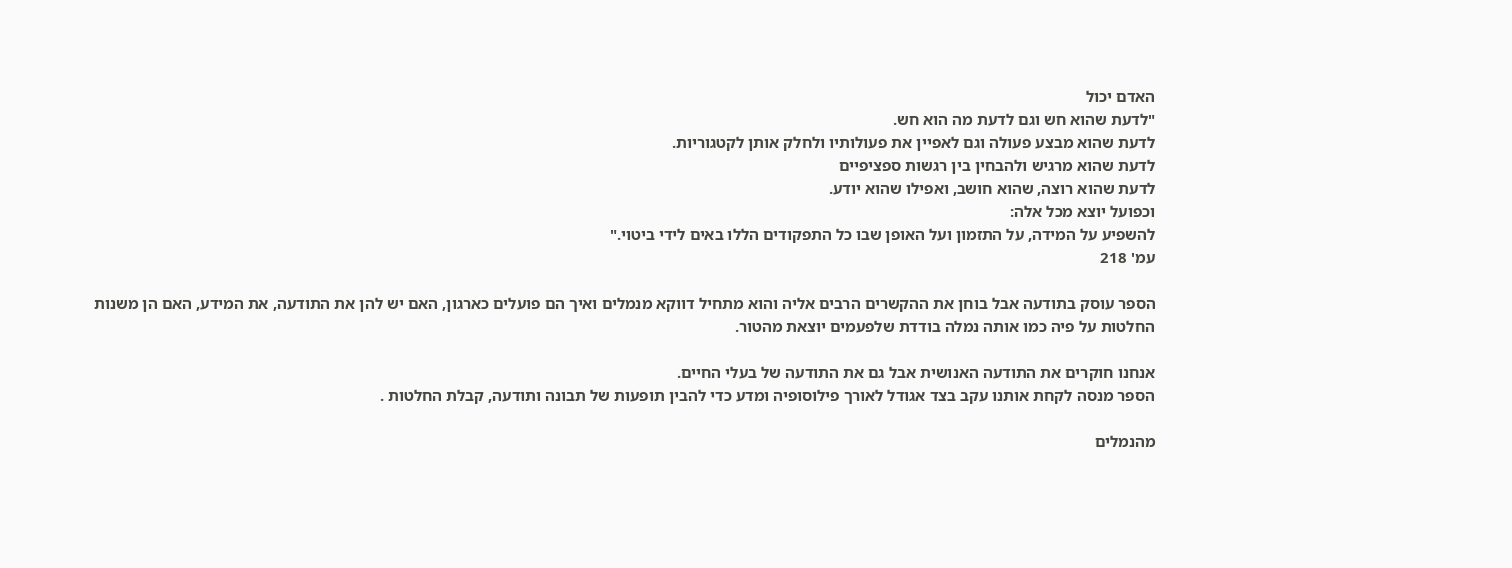האדם יכול
"לדעת שהוא חש וגם לדעת מה הוא חש.
לדעת שהוא מבצע פעולה וגם לאפיין את פעולותיו ולחלק אותן לקטגוריות.
לדעת שהוא מרגיש ולהבחין בין רגשות ספציפיים
לדעת שהוא רוצה, שהוא חושב, ואפילו שהוא יודע.
וכפועל יוצא מכל אלה:
להשפיע על המידה, על התזמון ועל האופן שבו כל התפקודים הללו באים לידי ביטוי."
עמ' 218

הספר עוסק בתודעה אבל בוחן את ההקשרים הרבים אליה והוא מתחיל דווקא מנמלים ואיך הם פועלים כארגון, האם יש להן את התודעה, את המידע, האם הן משנות החלטות על פיה כמו אותה נמלה בודדת שלפעמים יוצאת מהטור.

אנחנו חוקרים את התודעה האנושית אבל גם את התודעה של בעלי החיים.
הספר מנסה לקחת אותנו עקב בצד אגודל לאורך פילוסופיה ומדע כדי להבין תופעות של תבונה ותודעה, קבלת החלטות .

מהנמלים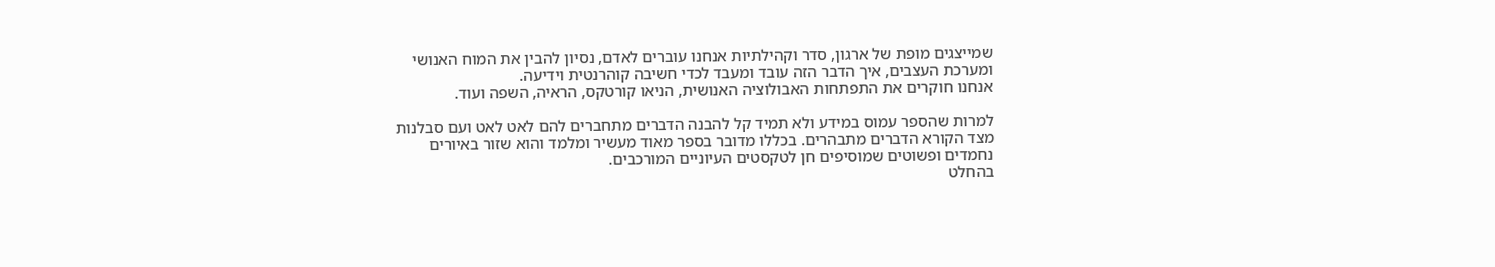שמייצגים מופת של ארגון, סדר וקהילתיות אנחנו עוברים לאדם, נסיון להבין את המוח האנושי ומערכת העצבים, איך הדבר הזה עובד ומעבד לכדי חשיבה קוהרנטית וידיעה.
אנחנו חוקרים את התפתחות האבולוציה האנושית, הניאו קורטקס, הראיה, השפה ועוד.

למרות שהספר עמוס במידע ולא תמיד קל להבנה הדברים מתחברים להם לאט לאט ועם סבלנות מצד הקורא הדברים מתבהרים. בכללו מדובר בספר מאוד מעשיר ומלמד והוא שזור באיורים נחמדים ופשוטים שמוסיפים חן לטקסטים העיוניים המורכבים.
בהחלט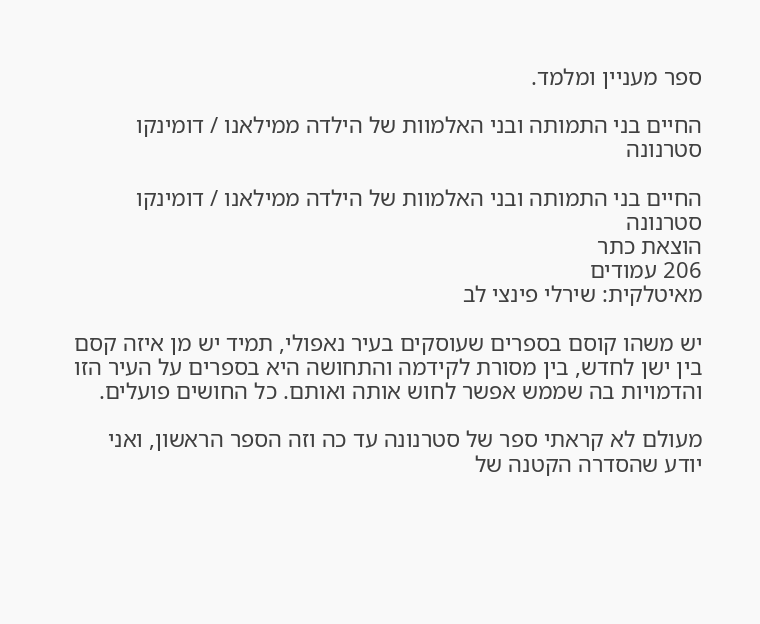ספר מעניין ומלמד.

החיים בני התמותה ובני האלמוות של הילדה ממילאנו / דומינקו סטרנונה

החיים בני התמותה ובני האלמוות של הילדה ממילאנו / דומינקו סטרנונה
הוצאת כתר
206 עמודים
מאיטלקית: שירלי פינצי לב

יש משהו קוסם בספרים שעוסקים בעיר נאפולי, תמיד יש מן איזה קסם בין ישן לחדש, בין מסורת לקידמה והתחושה היא בספרים על העיר הזו והדמויות בה שממש אפשר לחוש אותה ואותם. כל החושים פועלים.

מעולם לא קראתי ספר של סטרנונה עד כה וזה הספר הראשון, ואני יודע שהסדרה הקטנה של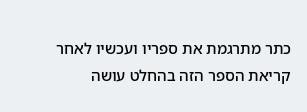כתר מתרגמת את ספריו ועכשיו לאחר קריאת הספר הזה בהחלט עושה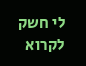לי חשק לקרוא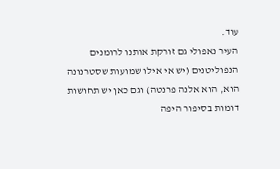עוד.
העיר נאפולי גם זורקת אותנו לרומנים הנפוליטנים (יש אי אילו שמועות שסטרנונה הוא, הוא אלנה פרנטה) וגם כאן יש תחושות דומות בסיפור היפה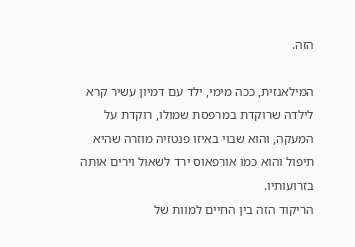הזה.

המילאנזית, ככה מימי, ילד עם דמיון עשיר קרא לילדה שרוקדת במרפסת שמולו, רוקדת על המעקה, והוא שבוי באיזו פנטזיה מוזרה שהיא תיפול והוא כמו אורפאוס ירד לשאול וירים אותה בזרועותיו.
הריקוד הזה בין החיים למוות של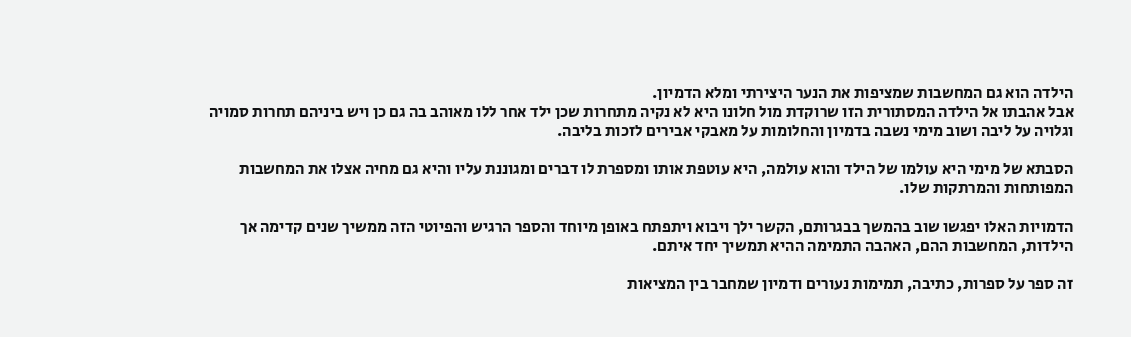הילדה הוא גם המחשבות שמציפות את הנער היצירתי ומלא הדמיון.
אבל אהבתו אל הילדה המסתורית הזו שרוקדת מול חלונו היא לא נקיה מתחרות שכן ילד אחר ללו מאוהב בה גם כן ויש ביניהם תחרות סמויה וגלויה על ליבה ושוב מימי נשבה בדמיון והחלומות על מאבקי אבירים לזכות בליבה.

הסבתא של מימי היא עולמו של הילד והוא עולמה, היא עוטפת אותו ומספרת לו דברים ומגוננת עליו והיא גם מחיה אצלו את המחשבות המפותחות והמרתקות שלו.

הדמויות האלו יפגשו שוב בהמשך בבגרותם, הקשר ילך ויבוא ויתפתח באופן מיוחד והספר הרגיש והפיוטי הזה ממשיך שנים קדימה אך הילדות, המחשבות ההם, האהבה התמימה ההיא תמשיך יחד איתם.

זה ספר על ספרות, כתיבה, תמימות נעורים ודמיון שמחבר בין המציאות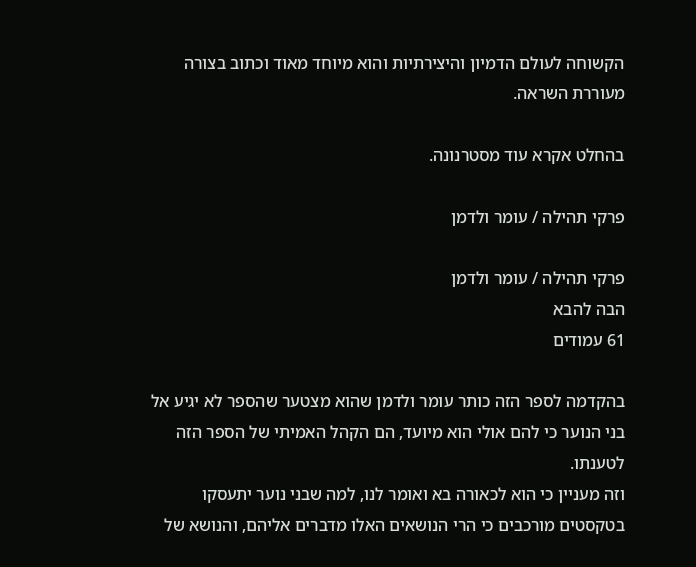הקשוחה לעולם הדמיון והיצירתיות והוא מיוחד מאוד וכתוב בצורה מעוררת השראה.

בהחלט אקרא עוד מסטרנונה.

פרקי תהילה / עומר ולדמן

פרקי תהילה / עומר ולדמן
הבה להבא
61 עמודים

בהקדמה לספר הזה כותר עומר ולדמן שהוא מצטער שהספר לא יגיע אל בני הנוער כי להם אולי הוא מיועד, הם הקהל האמיתי של הספר הזה לטענתו.
וזה מעניין כי הוא לכאורה בא ואומר לנו, למה שבני נוער יתעסקו בטקסטים מורכבים כי הרי הנושאים האלו מדברים אליהם, והנושא של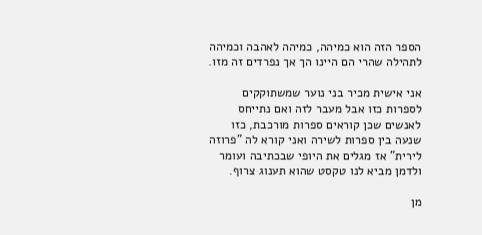הספר הזה הוא כמיהה, כמיהה לאהבה וכמיהה לתהילה שהרי הם היינו הך אך נפרדים זה מזו.

אני אישית מכיר בני נוער שמשתוקקים לספרות כזו אבל מעבר לזה ואם נתייחס לאנשים שכן קוראים ספרות מורכבת, כזו שנעה בין ספרות לשירה ואני קורא לה "פרוזה לירית" אז מגלים את היופי שבכתיבה ועומר ולדמן מביא לנו טקסט שהוא תענוג צרוף.

מן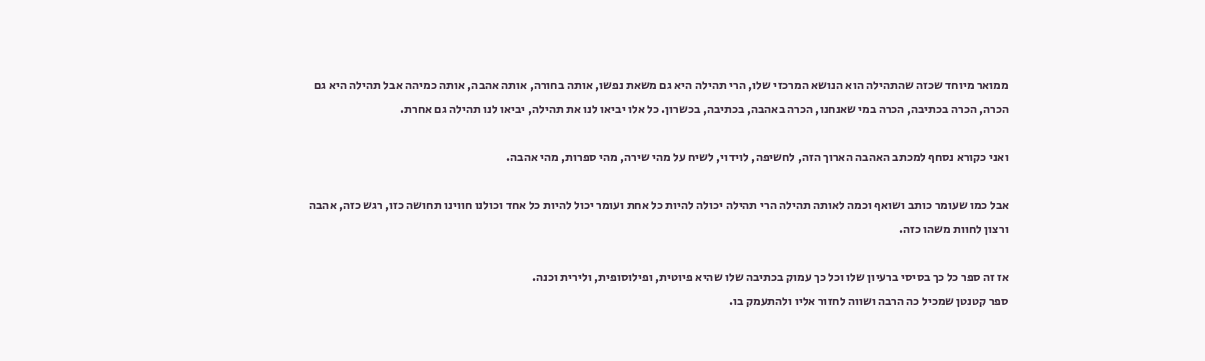ממואר מיוחד שכזה שהתהילה הוא הנושא המרכזי שלו, הרי תהילה היא גם משאת נפשו, אותה בחורה, אותה אהבה, אותה כמיהה אבל תהילה היא גם הכרה, הכרה בכתיבה, הכרה במי שאנחנו, הכרה באהבה, בכתיבה, בכשרון. כל אלו יביאו לנו את תהילה, יביאו לנו תהילה גם אחרת.

ואני כקורא נסחף למכתב האהבה הארוך הזה, לחשיפה, לוידוי, לשיח על מהי שירה, מהי ספרות, מהי אהבה.

אבל כמו שעומר כותב ושואף וכמה לאותה תהילה הרי תהילה יכולה להיות כל אחת ועומר יכול להיות כל אחד וכולנו חווינו תחושה כזו, רגש כזה, אהבה ורצון לחוות משהו כזה.

אז זה ספר כל כך בסיסי ברעיון שלו וכל כך עמוק בכתיבה שלו שהיא פיוטית, ופילוסופית, ולירית וכנה.
ספר קטנטן שמכיל כה הרבה ושווה לחזור אליו ולהתעמק בו.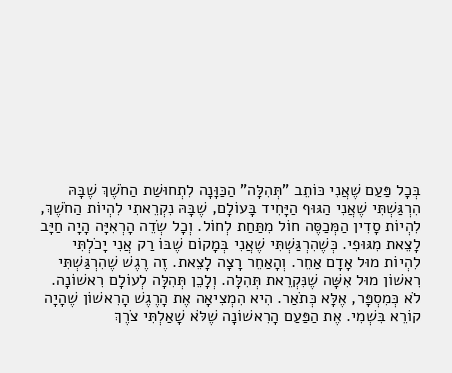בְּכָל פַּעַם שֶׁאֲנִי כּוֹתֵב "תְּהִלָּה" הַכַּוָּנָה לִתְחוּשַׁת הַחֹשֶׁךְ שֶׁבָּהּ הִרְגַּשְׁתִּי שֶׁאֲנִי הַגּוּף הַיָּחִיד בָּעוֹלָם, שֶׁבָּהּ נִקְרֵאתִי לִהְיוֹת הַחֹשֶׁךְ, לִהְיוֹת סָדִין הַמְּכַסֶּה חוֹל מִתַּחַת לְחוֹל. וְכָל שְׂדֵה הָרְאִיָּה הָיָה חַיָּב לָצֵאת מִגּוּפִי. כְּשֶׁהִרְגַּשְׁתִּי שֶׁאֲנִי בְּמָקוֹם שֶׁבּוֹ רַק אֲנִי יָכֹלְתִּי לִהְיוֹת מוּל אָדָם אַחֵר. וְהָאַחֵר רָצָה לָצֵאת. זֶה רֶגֶשׁ שֶׁהִרְגַּשְׁתִּי רִאשׁוֹן מוּל אִשָּׁה שֶׁנִּקְרֵאת תְּהִלָּה. וְלָכֵן תְּהִלָּה לְעוֹלָם רִאשׁוֹנָה. לֹא כְּמִסְפָּר, אֶלָּא כְּתֹאַר. הִיא הִמְצִיאָה אֶת הָרֶגֶשׁ הָרִאשׁוֹן שֶׁהָיָה קוֹרֵא בִּשְׁמִי. אֶת הַפַּעַם הָרִאשׁוֹנָה שֶׁלֹּא שָׁאַלְתִּי צֹרֶךְ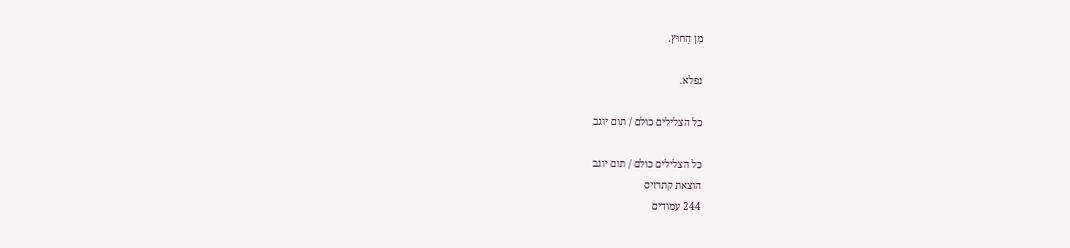מִן הַחוּץ.

נפלא.

כל הצלילים כולם / תום יוגב

כל הצלילים כולם / תום יוגב
הוצאת קתרזיס
244 עמודים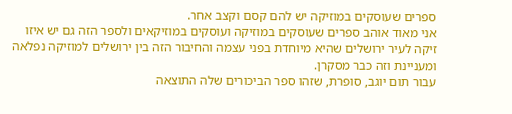ספרים שעוסקים במוזיקה יש להם קסם וקצב אחר.
אני מאוד אוהב ספרים שעוסקים במוזיקה ועוסקים במוזיקאים ולספר הזה גם יש איזו זיקה לעיר ירושלים שהיא מיוחדת בפני עצמה והחיבור הזה בין ירושלים למוזיקה נפלאה ומעניינת וזה כבר מסקרן.
עבור תום יוגב, סופרת, שזהו ספר הביכורים שלה התוצאה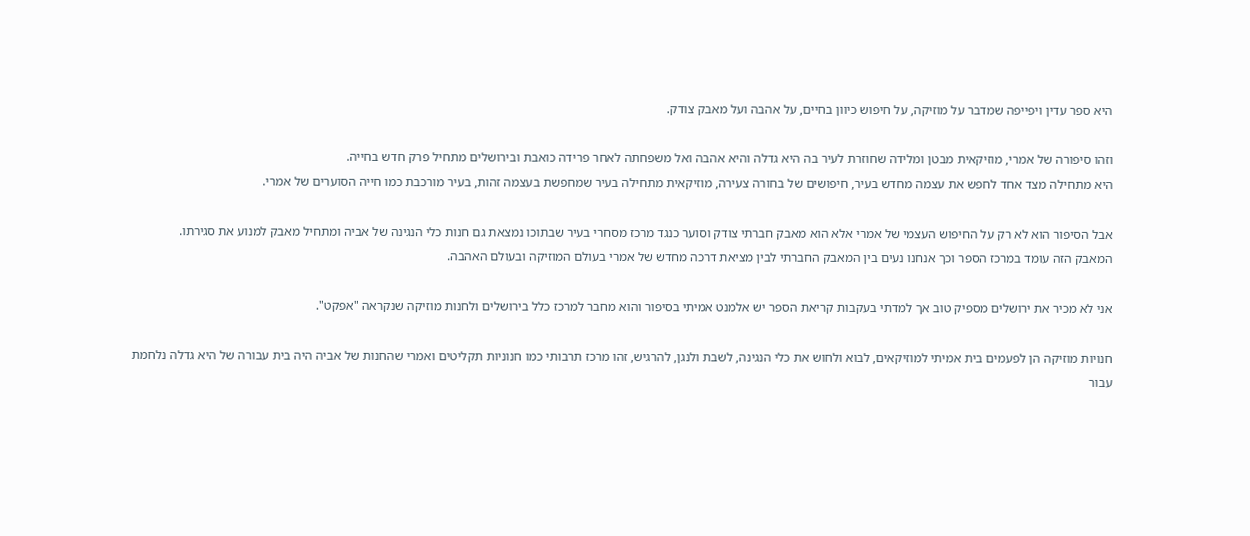היא ספר עדין ויפייפה שמדבר על מוזיקה, על חיפוש כיוון בחיים, על אהבה ועל מאבק צודק.

וזהו סיפורה של אמרי, מוזיקאית מבטן ומלידה שחוזרת לעיר בה היא גדלה והיא אהבה ואל משפחתה לאחר פרידה כואבת ובירושלים מתחיל פרק חדש בחייה.
היא מתחילה מצד אחד לחפש את עצמה מחדש בעיר, חיפושים של בחורה צעירה, מוזיקאית מתחילה בעיר שמחפשת בעצמה זהות, בעיר מורכבת כמו חייה הסוערים של אמרי.

אבל הסיפור הוא לא רק על החיפוש העצמי של אמרי אלא הוא מאבק חברתי צודק וסוער כנגד מרכז מסחרי בעיר שבתוכו נמצאת גם חנות כלי הנגינה של אביה ומתחיל מאבק למנוע את סגירתו.
המאבק הזה עומד במרכז הספר וכך אנחנו נעים בין המאבק החברתי לבין מציאת דרכה מחדש של אמרי בעולם המוזיקה ובעולם האהבה.

אני לא מכיר את ירושלים מספיק טוב אך למדתי בעקבות קריאת הספר יש אלמנט אמיתי בסיפור והוא מחבר למרכז כלל בירושלים ולחנות מוזיקה שנקראה "אפקט".

חנויות מוזיקה הן לפעמים בית אמיתי למוזיקאים, לבוא ולחוש את כלי הנגינה, לשבת ולנגן, להרגיש, זהו מרכז תרבותי כמו חנוניות תקליטים ואמרי שהחנות של אביה היה בית עבורה של היא גדלה נלחמת עבור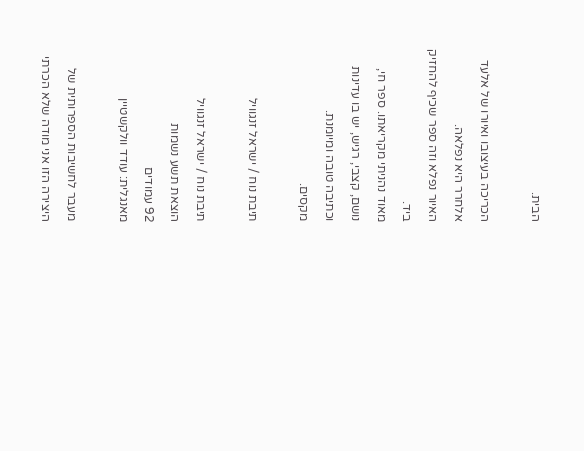הבית.

הכריכה בעיצובו ואיורו של אלעד אלחרר היא נפלאה.
האיור נפלא וזה ספר שכיף להחזיק ביד.
מאוד נהניתי מקריאתו. ספר חי, נושם, קצבי, רגיש, יש בו עדינות וכתיבה טובה ומיומנת.
מקסים.

תיבת נוח / ישראל זנגוויל

תיבת נוח / ישראל זנגוויל
הוצאת תשע נשמות
92 עמודים
מאנגלית: עודד וולקשטיין

מעבר לחשיבות הספרותית של היצירה הזו אני מודה שלא הכרתי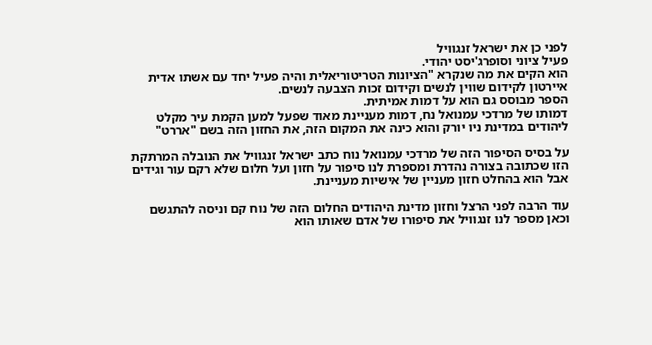לפני כן את ישראל זנגוויל
פעיל ציוני וסופרג'יסט יהודי.
הוא הקים את מה שנקרא "הציונות הטריטוריאלית והיה פעיל יחד עם אשתו אדית איירטון לקידום שווין לנשים וקידום זכות הצבעה לנשים.
הספר מבוסס גם הוא על דמות אמיתית.
דמותו של מרדכי עמנואל נח, דמות מעניינת מאוד שפעל למען הקמת עיר מקלט ליהודים במדינת ניו יורק והוא כינה את המקום הזה, את החזון הזה בשם "אררט"

על בסיס הסיפור הזה של מרדכי עמנואל נוח כתב ישראל זנגוויל את הנובלה המרתקת הזו שכתובה בצורה נהדרת ומספרת לנו סיפור על חזון ועל חלום שלא רקם עור וגידים אבל הוא בהחלט חזון מעניין של אישיות מעניינת.

עוד הרבה לפני הרצל וחזון מדינת היהודים החלום הזה של נוח קם וניסה להתגשם וכאן מספר לנו זנגוויל את סיפורו של אדם שאותו הוא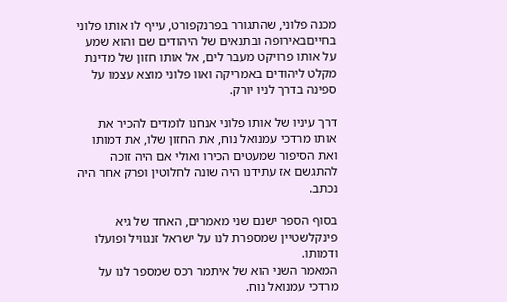מכנה פלוני, שהתגורר בפרנקפורט, עייף לו אותו פלוני בחייםבאירופה ובתנאים של היהודים שם והוא שמע על אותו פרויקט מעבר לים, אל אותו חזון של מדינת מקלט ליהודים באמריקה ואוו פלוני מוצא עצמו על ספינה בדרך לניו יורק.

דרך עיניו של אותו פלוני אנחנו לומדים להכיר את אותו מרדכי עמנואל נוח, את החזון שלו, את דמותו ואת הסיפור שמעטים הכירו ואולי אם היה זוכה להתגשם אז עתידנו היה שונה לחלוטין ופרק אחר היה נכתב.

בסוף הספר ישנם שני מאמרים, האחד של גיא פינקלשטיין שמספרת לנו על ישראל זנגוויל ופועלו ודמותו.
המאמר השני הוא של איתמר רכס שמספר לנו על מרדכי עמנואל נוח.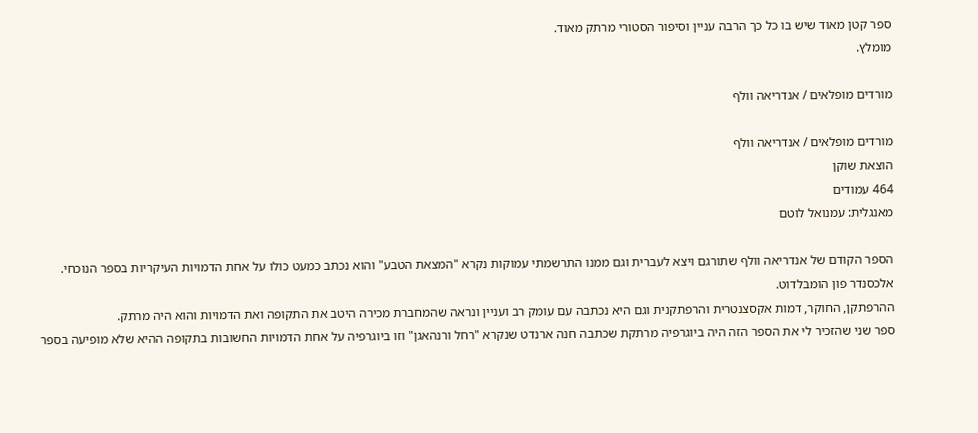ספר קטן מאוד שיש בו כל כך הרבה עניין וסיפור הסטורי מרתק מאוד.
מומלץ.

מורדים מופלאים / אנדריאה וולף

מורדים מופלאים / אנדריאה וולף
הוצאת שוקן
464 עמודים
מאנגלית: עמנואל לוטם

הספר הקודם של אנדריאה וולף שתורגם ויצא לעברית וגם ממנו התרשמתי עמוקות נקרא "המצאת הטבע" והוא נכתב כמעט כולו על אחת הדמויות העיקריות בספר הנוכחי. אלכסנדר פון הומבלדוט.
ההרפתקן, החוקר, דמות אקסצנטרית והרפתקנית וגם היא נכתבה עם עומק רב ועניין ונראה שהמחברת מכירה היטב את התקופה ואת הדמויות והוא היה מרתק.
ספר שני שהזכיר לי את הספר הזה היה ביוגרפיה מרתקת שכתבה חנה ארנדט שנקרא "רחל ורנהאגן" וזו ביוגרפיה על אחת הדמויות החשובות בתקופה ההיא שלא מופיעה בספר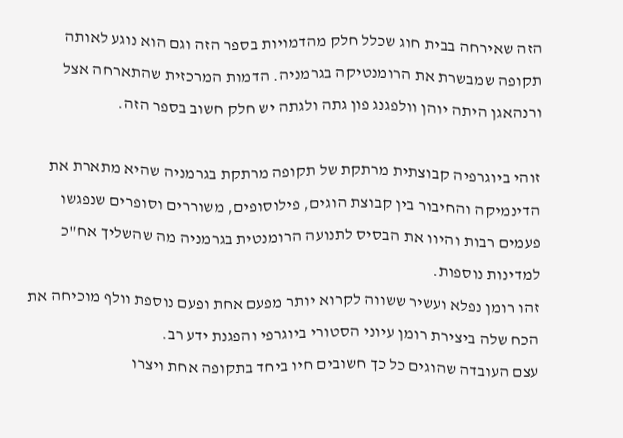הזה שאירחה בבית חוג שכלל חלק מהדמויות בספר הזה וגם הוא נוגע לאותה תקופה שמבשרת את הרומנטיקה בגרמניה. הדמות המרכזית שהתארחה אצל ורנהאגן היתה יוהן וולפגנג פון גתה ולגתה יש חלק חשוב בספר הזה.

זוהי ביוגרפיה קבוצתית מרתקת של תקופה מרתקת בגרמניה שהיא מתארת את הדינמיקה והחיבור בין קבוצת הוגים, פילוסופים, משוררים וסופרים שנפגשו פעמים רבות והיוו את הבסיס לתנועה הרומנטית בגרמניה מה שהשליך אח"כ למדינות נוספות.
זהו רומן נפלא ועשיר ששווה לקרוא יותר מפעם אחת ופעם נוספת וולף מוכיחה את הכח שלה ביצירת רומן עיוני הסטורי ביוגרפי והפגנת ידע רב.
עצם העובדה שהוגים כל כך חשובים חיו ביחד בתקופה אחת ויצרו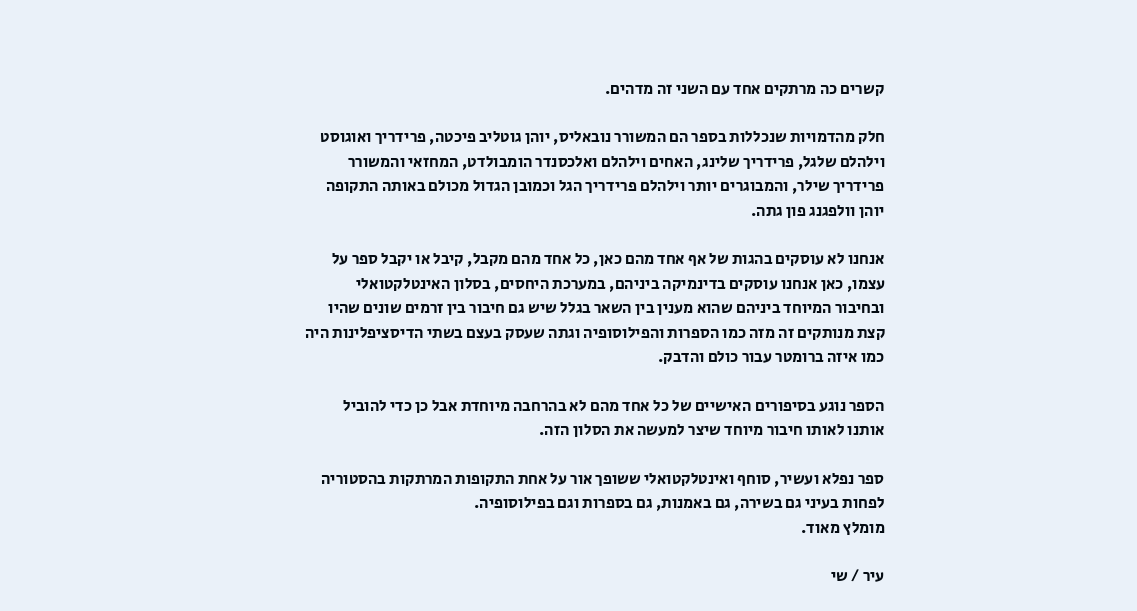קשרים כה מרתקים אחד עם השני זה מדהים.

חלק מהדמויות שנכללות בספר הם המשורר נובאליס, יוהן גוטליב פיכטה, פרידריך ואוגוסט וילהלם שלגל, פרידריך שלינג, האחים וילהלם ואלכסנדר הומבולדט, המחזאי והמשורר פרידריך שילר, והמבוגרים יותר וילהלם פרידריך הגל וכמובן הגדול מכולם באותה התקופה יוהן וולפגנג פון גתה.

אנחנו לא עוסקים בהגות של אף אחד מהם כאן, כל אחד מהם מקבל, קיבל או יקבל ספר על עצמו, כאן אנחנו עוסקים בדינמיקה ביניהם, במערכת היחסים, בסלון האינטלקטואלי ובחיבור המיוחד ביניהם שהוא מענין בין השאר בגלל שיש גם חיבור בין זרמים שונים שהיו קצת מנותקים זה מזה כמו הספרות והפילוסופיה וגתה שעסק בעצם בשתי הדיסציפלינות היה כמו איזה ברומטר עבור כולם והדבק.

הספר נוגע בסיפורים האישיים של כל אחד מהם לא בהרחבה מיוחדת אבל כן כדי להוביל אותנו לאותו חיבור מיוחד שיצר למעשה את הסלון הזה.

ספר נפלא ועשיר, סוחף ואינטלקטואלי ששופך אור על אחת התקופות המרתקות בהסטוריה לפחות בעיני גם בשירה, גם באמנות, גם בספרות וגם בפילוסופיה.
מומלץ מאוד.

עיר / שי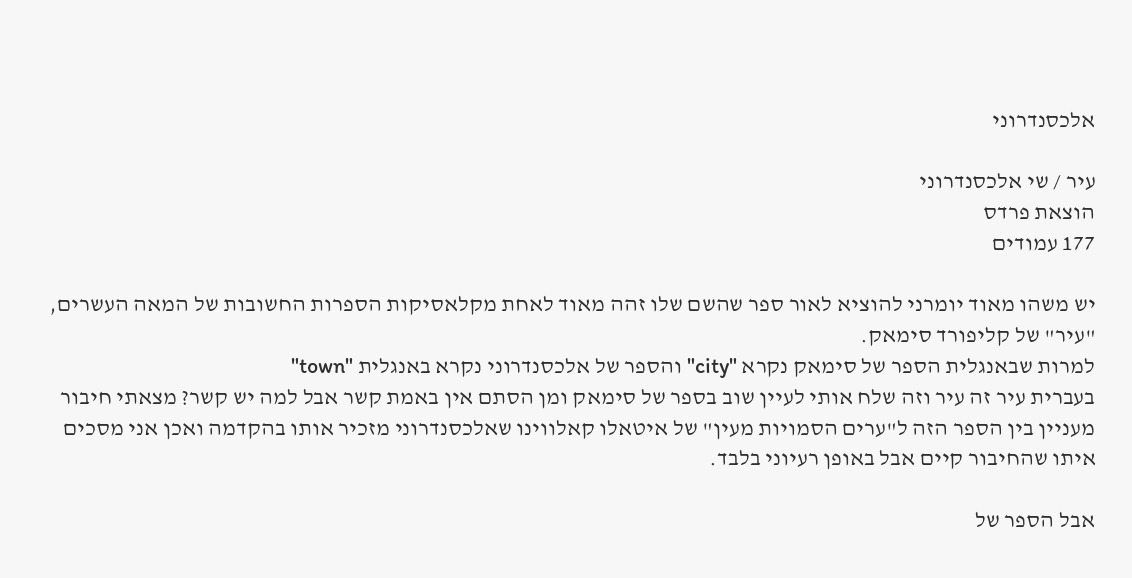אלכסנדרוני

עיר / שי אלכסנדרוני
הוצאת פרדס
177 עמודים

יש משהו מאוד יומרני להוציא לאור ספר שהשם שלו זהה מאוד לאחת מקלאסיקות הספרות החשובות של המאה העשרים, "עיר" של קליפורד סימאק.
למרות שבאנגלית הספר של סימאק נקרא "city" והספר של אלכסנדרוני נקרא באנגלית "town"
בעברית עיר זה עיר וזה שלח אותי לעיין שוב בספר של סימאק ומן הסתם אין באמת קשר אבל למה יש קשר? מצאתי חיבור מעניין בין הספר הזה ל"ערים הסמויות מעין" של איטאלו קאלווינו שאלכסנדרוני מזכיר אותו בהקדמה ואכן אני מסכים איתו שהחיבור קיים אבל באופן רעיוני בלבד.

אבל הספר של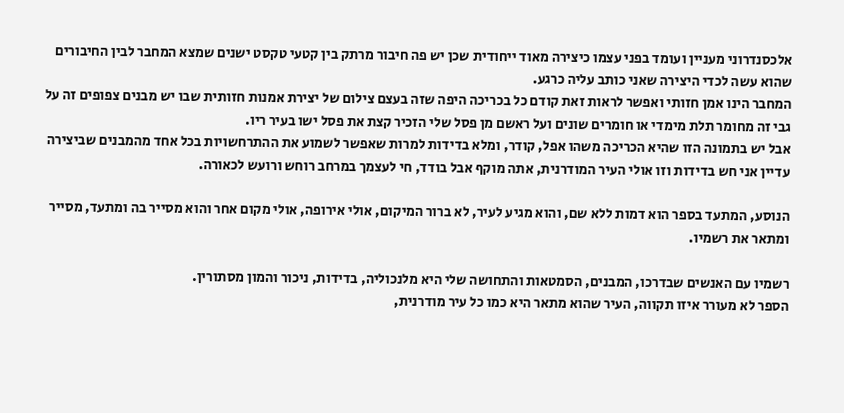אלכסנדרוני מעניין ועומד בפני עצמו כיצירה מאוד ייחודית שכן יש פה חיבור מרתק בין קטעי טקסט ישנים שמצא המחבר לבין החיבורים שהוא עשה לכדי היצירה שאני כותב עליה כרגע.
המחבר הינו אמן חזותי ואפשר לראות זאת קודם כל בכריכה היפה שזה בעצם צילום של יצירת אמנות חזותית שבו יש מבנים צפופים זה על גבי זה מחומר תלת מימדי או חומרים שונים ועל ראשם מן פסל שלי הזכיר קצת את פסל ישו בעיר ריו.
אבל יש בתמונה הזו שהיא הכריכה משהו אפל, קודר, ומלא בדידות למרות שאפשר לשמוע את ההתרחשויות בכל אחד מהמבנים שביצירה עדיין אני חש בדידות וזו אולי העיר המודרנית, אתה מוקף אבל בודד, חי לעצמך במרחב רוחש ורועש לכאורה.

הנוסע, המתעד בספר הוא דמות ללא שם, והוא מגיע לעיר, לא ברור המיקום, אולי אירופה, אולי מקום אחר והוא מסייר בה ומתעד, מסייר ומתאר את רשמיו.

רשמיו עם האנשים שבדרכו, המבנים, הסמטאות והתחושה שלי היא מלנכוליה, בדידות, ניכור והמון מסתורין.
הספר לא מעורר איזו תקווה, העיר שהוא מתאר היא כמו כל עיר מודרנית,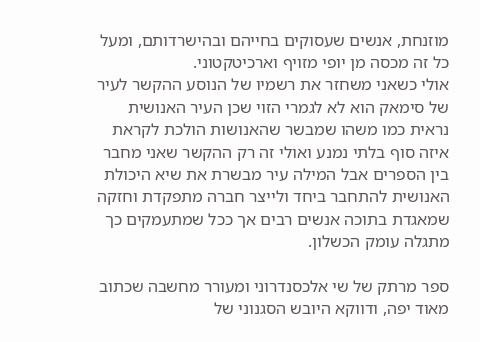מוזנחת, אנשים שעסוקים בחייהם ובהישרדותם, ומעל כל זה מכסה מן יופי מזויף וארכיטקטוני.
אולי כשאני משחזר את רשמיו של הנוסע ההקשר לעיר של סימאק הוא לא לגמרי הזוי שכן העיר האנושית נראית כמו משהו שמבשר שהאנושות הולכת לקראת איזה סוף בלתי נמנע ואולי זה רק ההקשר שאני מחבר בין הספרים אבל המילה עיר מבשרת את שיא היכולת האנושית להתחבר ביחד ולייצר חברה מתפקדת וחזקה שמאגדת בתוכה אנשים רבים אך ככל שמתעמקים כך מתגלה עומק הכשלון.

ספר מרתק של שי אלכסנדרוני ומעורר מחשבה שכתוב מאוד יפה, ודווקא היובש הסגנוני של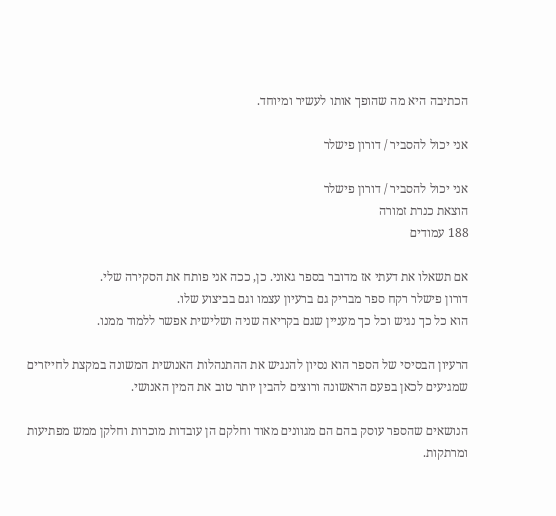הכתיבה היא מה שהופך אותו לעשיר ומיוחד.

אני יכול להסביר / דורון פישלר

אני יכול להסביר / דורון פישלר
הוצאת כנרת זמורה
188 עמודים

אם תשאלו את דעתי אז מדובר בספר גאוני. כן, ככה אני פותח את הסקירה שלי.
דורון פישלר רקח ספר מבריק גם ברעיון עצמו וגם בביצוע שלו.
הוא כל כך נגיש וכל כך מעניין שגם בקריאה שניה ושלישית אפשר ללמוד ממנו.

הרעיון הבסיסי של הספר הוא נסיון להנגיש את ההתנהלות האנושית המשונה במקצת לחייזרים שמגיעים לכאן בפעם הראשונה ורוצים להבין יותר טוב את המין האנושי.

הנושאים שהספר עוסק בהם הם מגוונים מאוד וחלקם הן עובדות מוכרות וחלקן ממש מפתיעות ומרתקות.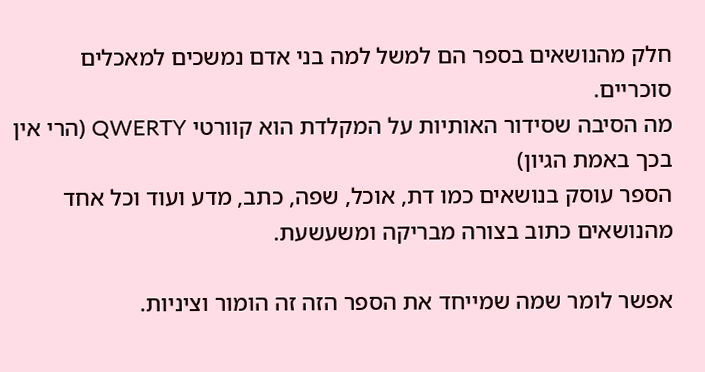חלק מהנושאים בספר הם למשל למה בני אדם נמשכים למאכלים סוכריים.
מה הסיבה שסידור האותיות על המקלדת הוא קוורטי QWERTY (הרי אין בכך באמת הגיון)
הספר עוסק בנושאים כמו דת, אוכל, שפה, כתב, מדע ועוד וכל אחד מהנושאים כתוב בצורה מבריקה ומשעשעת.

אפשר לומר שמה שמייחד את הספר הזה זה הומור וציניות.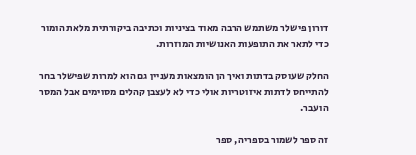דורון פישלר משתמש הרבה מאוד בציניות וכתיבה ביקורתית מלאת הומור כדי לתאר את התופעות האנושיות המוזרות.

החלק שעוסק בדתות ואיך הן הומצאות מעניין גם הוא למרות שפישלר בחר להתייחס לדתות איזוטריות אולי כדי לא לעצבן קהלים מסוימים אבל המסר הועבר.

זה ספר לשמור בספריה, ספר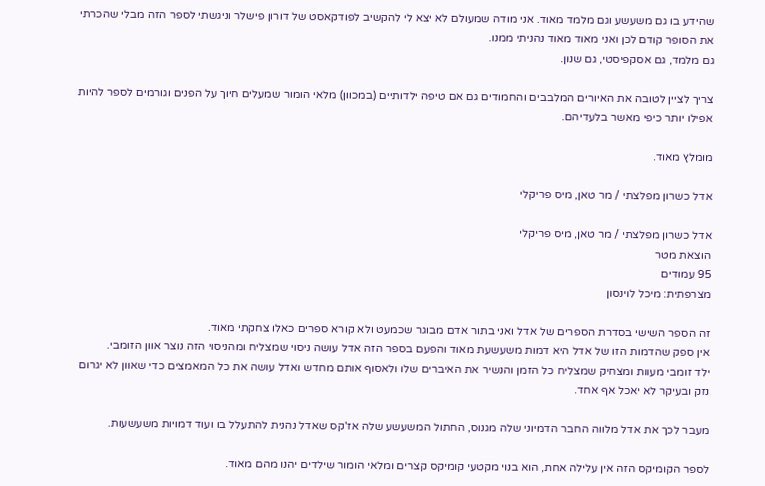שהידע בו גם משעשע וגם מלמד מאוד. אני מודה שמעולם לא יצא לי להקשיב לפודקאסט של דורון פישלר וניגשתי לספר הזה מבלי שהכרתי את הסופר קודם לכן ואני מאוד מאוד נהניתי ממנו.
גם מלמד, גם אסקפיסטי, גם שנון.

צריך לציין לטובה את האיורים המלבבים והחמודים גם אם טיפה ילדותיים (במכוון) מלאי הומור שמעלים חיוך על הפנים וגורמים לספר להיות אפילו יותר כיפי מאשר בלעדיהם.

מומלץ מאוד.

אדל כשרון מפלצתי / מר טאן, מיס פריקלי

אדל כשרון מפלצתי / מר טאן, מיס פריקלי
הוצאת מטר
95 עמודים
מצרפתית: מיכל לוינסון

זה הספר השישי בסדרת הספרים של אדל ואני בתור אדם מבוגר שכמעט ולא קורא ספרים כאלו צחקתי מאוד.
אין ספק שהדמות הזו של אדל היא דמות משעשעת מאוד והפעם בספר הזה אדל עושה ניסוי שמצליח ומהניסוי הזה נוצר אוון הזומבי.
ילד זומבי מעוות ומצחיק שמצליח כל הזמן והנשיר את האיברים שלו ולאסוף אותם מחדש ואדל עושה את כל המאמצים כדי שאוון לא יגרום נזק ובעיקר לא יאכל אף אחד.

מעבר לכך את אדל מלווה החבר הדמיוני שלה מגנוס, החתול המשעשע שלה אז'קס שאדל נהנית להתעלל בו ועוד דמויות משעשעות.

לספר הקומיקס הזה אין עלילה אחת, הוא בנוי מקטעי קומיקס קצרים ומלאי הומור שילדים יהנו מהם מאוד.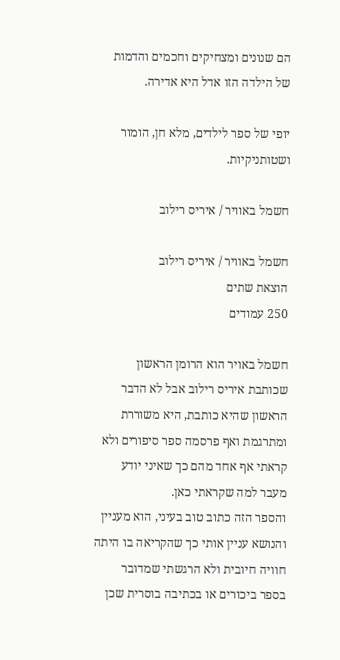הם שנונים ומצחיקים וחכמים והדמות של הילדה הזו אדל היא אדירה.

יופי של ספר לילדים, מלא חן, הומור ושטותניקיות.

חשמל באוויר / איריס רילוב

חשמל באוויר / איריס רילוב
הוצאת שתים
250 עמודים

חשמל באויר הוא הרומן הראשון שכותבת איריס רילוב אבל לא הדבר הראשון שהיא כותבת, היא משוררת ומתרגמת ואף פרסמה ספר סיפורים ולא קראתי אף אחד מהם כך שאיני יודע מעבר למה שקראתי כאן.
והספר הזה כתוב טוב בעיני, הוא מעניין והנושא עניין אותי כך שהקריאה בו היתה חוויה חיובית ולא הרגשתי שמדובר בספר ביכורים או בכתיבה בוסרית שכן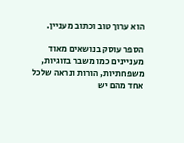הוא ערוך טוב וכתוב מעניין.

הספר עוסק בנושאים מאוד מעניינים כמו משבר בזוגיות, משפחתיות, הורות ונראה שלכל אחד מהם יש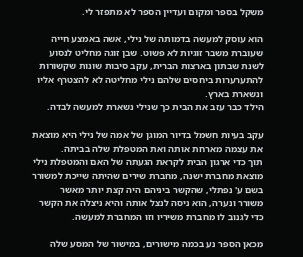משקל בספר ומקום ועדיין הספר לא מתפזר לי.

הוא עוסק למעשה בדמותה של נילי, אשה באמצע חייה שעוברת משבר זוגיות לא פשוט. שבן זוגה מחליט לנסוע לשנת שבתון בארצות הברית, עקב סיבות שונות שקשורות להתערערות ביחסים שלהם נילי מחליטה לא להצטרף אליו ונשארת בארץ.
הילד כבר עזב את הבית כך שנילי נשארת למעשה לבדה.

עקב בעיות חשמל בדיור המוגן של אמה של נילי היא מוצאת את עצמה מארחת אותה ואת המטפלת שלה בביתה.
תוך כדי ארגון הבית לקראת הגעתה של האם והמטפלת נילי מוצאת מחברת ישנה, מחברת שירים שהיתה שייכת למשורר בשם ע' נפתלי, שהקשר ביניהם היה קצת יותר מאשר משורר ונערה, הוא ניסה לנצל אותה והיא ניצלה את הקשר כדי לגנוב לו מחברת משיריו וזו המחברת למעשה.

מכאן הספר נע בכמה מישורים, במישור של המסע שלה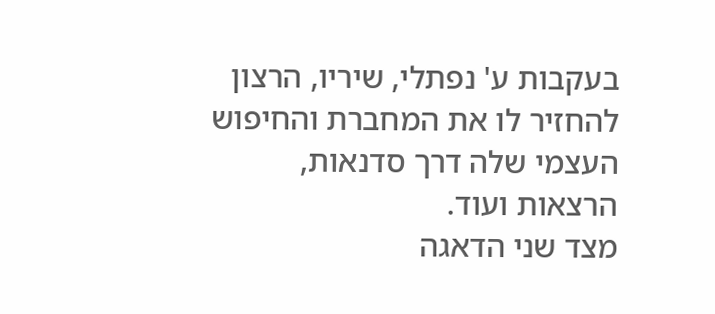בעקבות ע' נפתלי, שיריו, הרצון להחזיר לו את המחברת והחיפוש העצמי שלה דרך סדנאות, הרצאות ועוד.
מצד שני הדאגה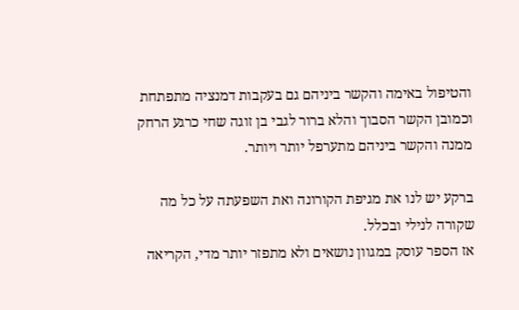והטיפול באימה והקשר ביניהם גם בעקבות דמנציה מתפתחת וכמובן הקשר הסבוך והלא ברור לגבי בן זוגה שחי כרגע הרחק ממנה והקשר ביניהם מתערפל יותר ויותר.

ברקע יש לנו את מגיפת הקורונה ואת השפעתה על כל מה שקורה לנילי ובכלל.
אז הספר עוסק במגוון נושאים ולא מתפזר יותר מדי, הקריאה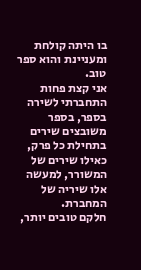בו היתה קולחת ומעניינת והוא ספר טוב.
אני קצת פחות התחברתי לשירה בספר, בספר משובצים שירים בתחילת כל פרק, כאילו שירים של המשורר, למעשה אלו שיריה של המחברת.
חלקם טובים יותר,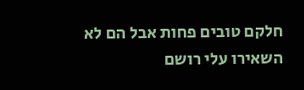חלקם טובים פחות אבל הם לא השאירו עלי רושם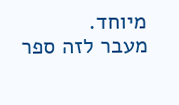מיוחד.
מעבר לזה ספר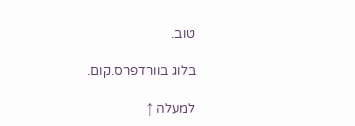טוב.

בלוג בוורדפרס.קום.

למעלה ↑